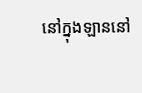នៅក្នុងឡាននៅ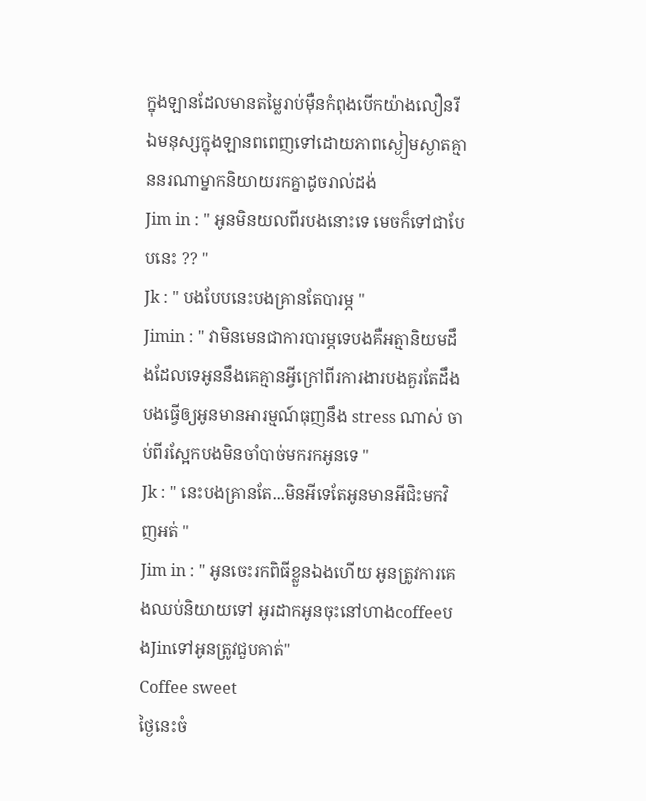ក្នុងឡានដែលមានតម្លៃរាប់មុឺនកំពុងបើកយ៉ាងលឿនរីឯមនុស្សក្នុងឡានពពេញទៅដោយភាពស្ងៀមស្ងាតគ្មាននរណាម្នាកនិយាយរកគ្នាដូចរាល់ដង់
Jim in : " អូនមិនយលពីរបងនេាះទេ មេចក៏ទៅជាបែបនេះ ?? "
Jk : " បងបែបនេះបងគ្រានតែបារម្ភ "
Jimin : " វាមិនមេនជាការបារម្ភទេបងគឺអត្មានិយមដឹងដែលទេអូននឹងគេគ្មានអ្វីក្រៅពីរការងារបងគួរតែដឹង បងធ្វើឲ្យអូនមានអារម្មណ៍ធុញនឹង stress ណាស់ ចាប់ពីរស្អែកបងមិនចាំបាច់មករកអូនទេ "
Jk : " នេះបងគ្រានតែ...មិនអីទេតែអូនមានអីជិះមកវិញអត់ "
Jim in : " អូនចេះរកពិធីខ្លួនឯងហើយ អូនត្រូវការគេងឈប់និយាយទៅ អូរដាកអូនចុះនៅហាងcoffeeបងJinទៅអូនត្រូវជួបគាត់"
Coffee sweet
ថ្ងៃនេះចំ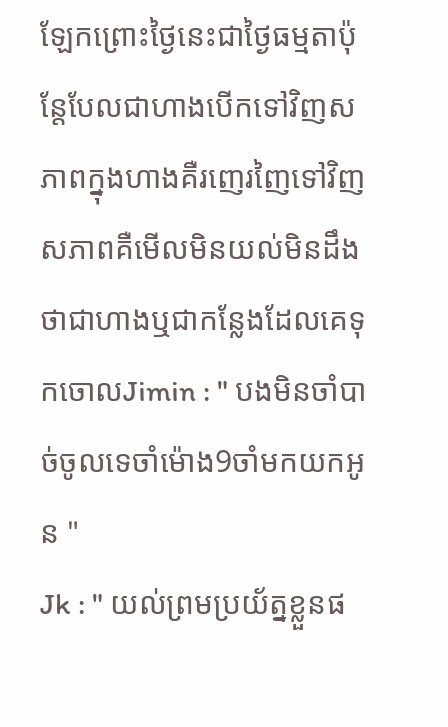ឡែកព្រេាះថ្ងៃនេះជាថ្ងៃធម្មតាប៉ុន្តែបែលជាហាងបើកទៅវិញសភាពក្នុងហាងគឺរញេរញៃទៅវិញសភាពគឺមើលមិនយល់មិនដឹងថាជាហាងឬជាកន្លែងដែលគេទុកចោលJimin : " បងមិនចាំបាច់ចូលទេចាំម៉ោង9ចាំមកយកអូន "
Jk : " យល់ព្រមប្រយ័ត្នខ្លួនផ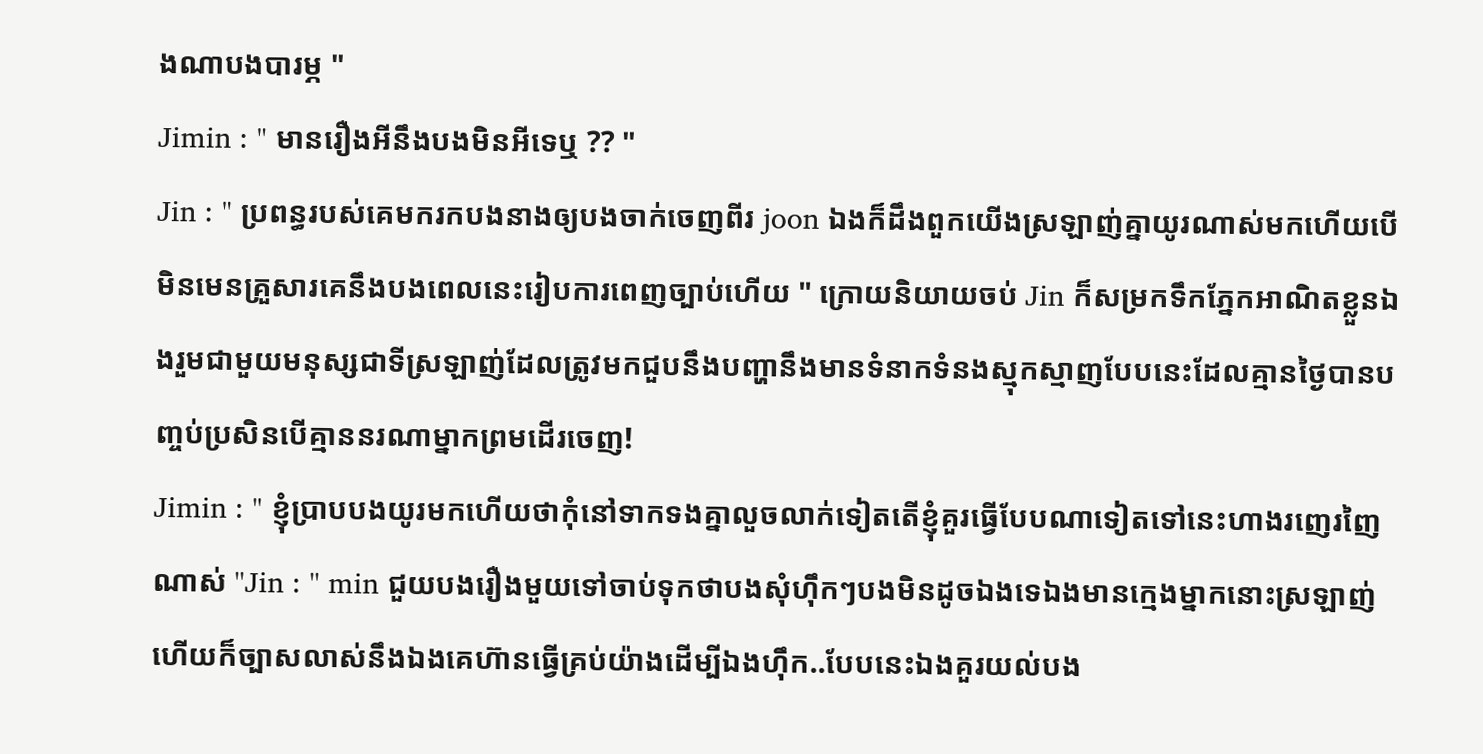ងណាបងបារម្ភ "
Jimin : " មានរឿងអីនឹងបងមិនអីទេឬ ?? "
Jin : " ប្រពន្ធរបស់គេមករកបងនាងឲ្យបងចាក់ចេញពីរ joon ឯងក៏ដឹងពួកយើងស្រឡាញ់គ្នាយូរណាស់មកហើយបើមិនមេនគ្រួសារគេនឹងបងពេលនេះរៀបការពេញច្បាប់ហើយ " ក្រោយនិយាយចប់ Jin ក៏សម្រកទឹកភ្នែកអាណិតខ្លួនឯងរួមជាមួយមនុស្សជាទីស្រឡាញ់ដែលត្រូវមកជួបនឹងបញ្ហានឹងមានទំនាកទំនងស្មុកស្មាញបែបនេះដែលគ្មានថ្ងៃបានបញ្ចប់ប្រសិនបើគ្មាននរណាម្នាកព្រមដើរចេញ!
Jimin : " ខ្ញុំប្រាបបងយូរមកហើយថាកុំនៅទាកទងគ្នាលួចលាក់ទៀតតើខ្ញុំគួរធ្វើបែបណាទៀតទៅនេះហាងរញេរញៃណាស់ ''Jin : '' min ជួយបងរឿងមួយទៅចាប់ទុកថាបងសុំហុឹកៗបងមិនដូចឯងទេឯងមានក្មេងម្នាកនេាះស្រឡាញ់ហើយក៏ច្បាសលាស់នឹងឯងគេហ៊ានធ្វើគ្រប់យ៉ាងដើម្បីឯងហុឹក..បែបនេះឯងគួរយល់បង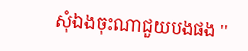សុំឯងចុះណាជួយបងផង ''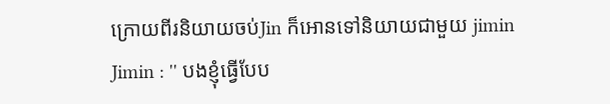ក្រោយពីរនិយាយចប់Jin ក៏អោនទៅនិយាយជាមួយ jimin
Jimin : '' បងខ្ញុំធ្វើបែប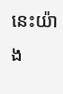នេះយ៉ាង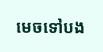មេចទៅបង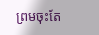ព្រមចុះតែ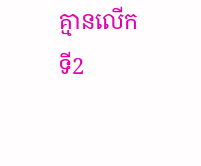គ្មានលើកទី2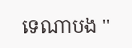ទេណាបង ''